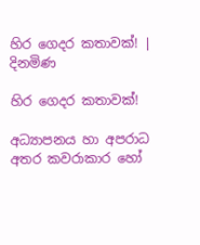හිර ගෙදර කතාවක්! | දිනමිණ

හිර ගෙදර කතාවක්!

අධ්‍යාපනය හා අපරාධ අතර කවරාකාර හෝ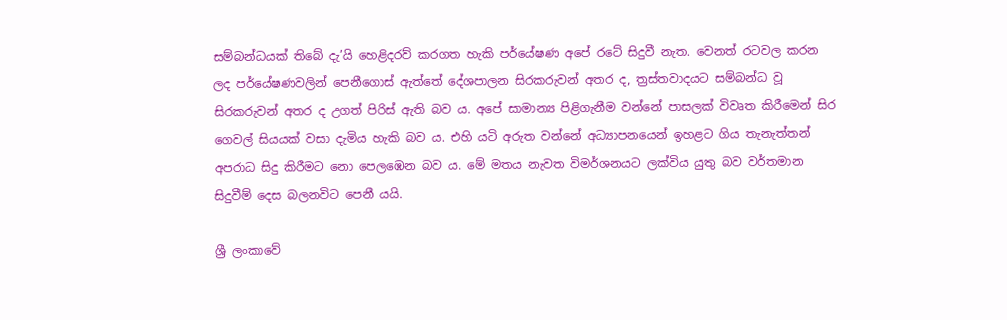සම්බන්ධයක් තිබේ දැ’යි හෙළිදරව් කරගත හැකි පර්යේෂණ අපේ රටේ සිදුවී නැත. වෙනත් රටවල කරන ලද පර්යේෂණවලින් පෙනීගොස් ඇත්තේ දේශපාලන සිරකරුවන් අතර ද, ත්‍රස්තවාදයට සම්බන්ධ වූ සිරකරුවන් අතර ද උගත් පිරිස් ඇති බව ය. අපේ සාමාන්‍ය පිළිගැනීම වන්නේ පාසලක් විවෘත කිරීමෙන් සිර ගෙවල් සියයක් වසා දැමිය හැකි බව ය. එහි යටි අරුත වන්නේ අධ්‍යාපනයෙන් ඉහළට ගිය තැනැත්තන් අපරාධ සිදු කිරීමට නො පෙලඹෙන බව ය. මේ මතය නැවත විමර්ශනයට ලක්විය යුතු බව වර්තමාන සිදුවීම් දෙස බලනවිට පෙනී යයි.

ශ්‍රී ලංකාවේ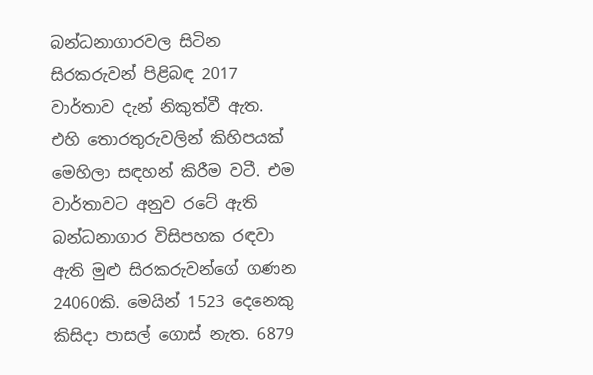බන්ධනාගාරවල සිටින සිරකරුවන් පිළිබඳ 2017 වාර්තාව දැන් නිකුත්වී ඇත. එහි තොරතුරුවලින් කිහිපයක් මෙහිලා සඳහන් කිරීම වටී. එම වාර්තාවට අනුව රටේ ඇති බන්ධනාගාර විසිපහක රඳවා ඇති මුළු සිරකරුවන්ගේ ගණන 24060කි. මෙයින් 1523 දෙනෙකු කිසිදා පාසල් ගොස් නැත. 6879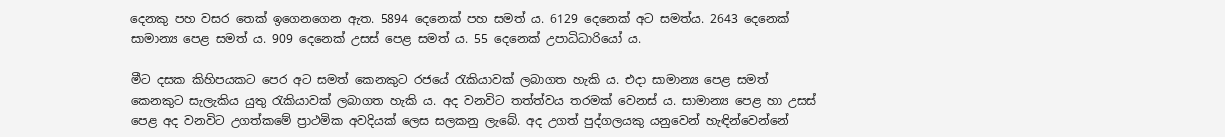දෙනකු පහ වසර තෙක් ඉගෙනගෙන ඇත. 5894 දෙනෙක් පහ සමත් ය. 6129 දෙනෙක් අට සමත්ය. 2643 දෙනෙක් සාමාන්‍ය පෙළ සමත් ය. 909 දෙනෙක් උසස් පෙළ සමත් ය. 55 දෙනෙක් උපාධිධාරියෝ ය.

මීට දසක කිහිපයකට පෙර අට සමත් කෙනකුට රජයේ රැකියාවක් ලබාගත හැකි ය. එදා සාමාන්‍ය පෙළ සමත් කෙනකුට සැලැකිය යුතු රැකියාවක් ලබාගත හැකි ය. අද වනවිට තත්ත්වය තරමක් වෙනස් ය. සාමාන්‍ය පෙළ හා උසස් පෙළ අද වනවිට උගත්කමේ ප්‍රාථමික අවදියක් ලෙස සලකනු ලැබේ. අද උගත් පුද්ගලයකු යනුවෙන් හැඳින්වෙන්නේ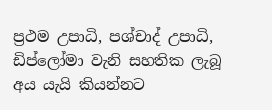ප්‍රථම උපාධි, පශ්චාද් උපාධි, ඩිප්ලෝමා වැනි සහතික ලැබූ අය යැයි කියන්නට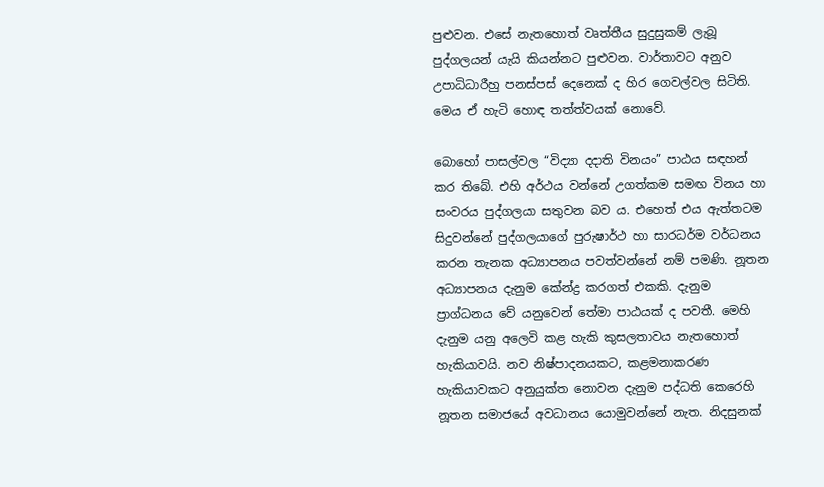පුළුවන. එසේ නැතහොත් වෘත්තීය සුදුසුකම් ලැබූ පුද්ගලයන් යැයි කියන්නට පුළුවන. වාර්තාවට අනුව උපාධිධාරීහු පනස්පස් දෙනෙක් ද හිර ගෙවල්වල සිටිති. මෙය ඒ හැටි හොඳ තත්ත්වයක් නොවේ.

බොහෝ පාසල්වල “විද්‍යා දදාති විනයං” පාඨය සඳහන් කර තිබේ. එහි අර්ථය වන්නේ උගත්කම සමඟ විනය හා සංවරය පුද්ගලයා සතුවන බව ය. එහෙත් එය ඇත්තටම සිදුවන්නේ පුද්ගලයාගේ පුරුෂාර්ථ හා සාරධර්ම වර්ධනය කරන තැනක අධ්‍යාපනය පවත්වන්නේ නම් පමණි. නූතන අධ්‍යාපනය දැනුම කේන්ද්‍ර කරගත් එකකි. දැනුම ප්‍රාග්ධනය වේ යනුවෙන් තේමා පාඨයක් ද පවතී. මෙහි දැනුම යනු අලෙවි කළ හැකි කුසලතාවය නැතහොත් හැකියාවයි. නව නිෂ්පාදනයකට, කළමනාකරණ හැකියාවකට අනුයුක්ත නොවන දැනුම පද්ධති කෙරෙහි නූතන සමාජයේ අවධානය යොමුවන්නේ නැත. නිදසුනක්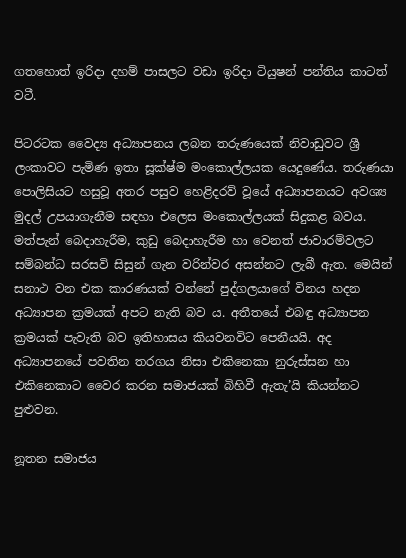ගතහොත් ඉරිදා දහම් පාසලට වඩා ඉරිදා ටියුෂන් පන්තිය කාටත් වටී.

පිටරටක වෛද්‍ය අධ්‍යාපනය ලබන තරුණයෙක් නිවාඩුවට ශ්‍රී ලංකාවට පැමිණ ඉතා සූක්ෂ්ම මංකොල්ලයක යෙදුණේය. තරුණයා පොලිසියට හසුවූ අතර පසුව හෙළිදරව් වූයේ අධ්‍යාපනයට අවශ්‍ය මුදල් උපයාගැනීම සඳහා එලෙස මංකොල්ලයක් සිදුකළ බවය. මත්පැන් බෙදාහැරීම, කුඩු බෙදාහැරීම හා වෙනත් ජාවාරම්වලට සම්බන්ධ සරසවි සිසුන් ගැන වරින්වර අසන්නට ලැබී ඇත. මෙයින් සනාථ වන එක කාරණයක් වන්නේ පුද්ගලයාගේ විනය හදන අධ්‍යාපන ක්‍රමයක් අපට නැති බව ය. අතීතයේ එබඳු අධ්‍යාපන ක්‍රමයක් පැවැති බව ඉතිහාසය කියවනවිට පෙනීයයි. අද අධ්‍යාපනයේ පවතින තරගය නිසා එකිනෙකා නුරුස්සන හා එකිනෙකාට වෛර කරන සමාජයක් බිහිවී ඇතැ’යි කියන්නට පුළුවන.

නූතන සමාජය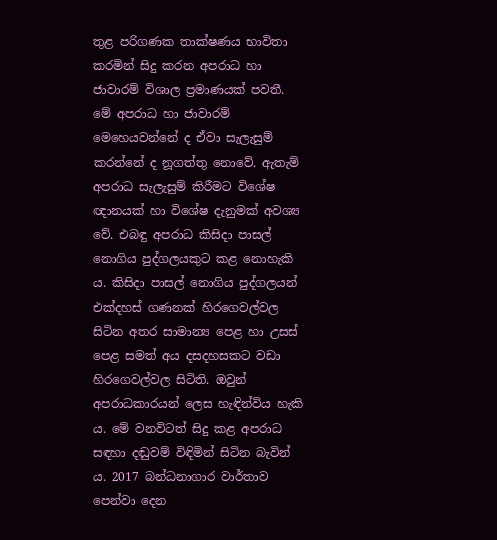තුළ පරිගණක තාක්ෂණය භාවිතා කරමින් සිදු කරන අපරාධ හා ජාවාරම් විශාල ප්‍රමාණයක් පවතී. මේ අපරාධ හා ජාවාරම් මෙහෙයවන්නේ ද ඒවා සැලැසුම් කරන්නේ ද නූගත්තු නොවේ. ඇතැම් අපරාධ සැලැසුම් කිරීමට විශේෂ ඥානයක් හා විශේෂ දැනුමක් අවශ්‍ය වේ. එබඳු අපරාධ කිසිදා පාසල් නොගිය පුද්ගලයකුට කළ නොහැකි ය. කිසිදා පාසල් නොගිය පුද්ගලයන් එක්දහස් ගණනක් හිරගෙවල්වල සිටින අතර සාමාන්‍ය පෙළ හා උසස් පෙළ සමත් අය දසදහසකට වඩා හිරගෙවල්වල සිටිති. ඔවුන් අපරාධකාරයන් ලෙස හැඳින්විය හැකි ය. මේ වනවිටත් සිදු කළ අපරාධ සඳහා දඬුවම් විඳිමින් සිටින බැවින් ය. 2017 බන්ධනාගාර වාර්තාව පෙන්වා දෙන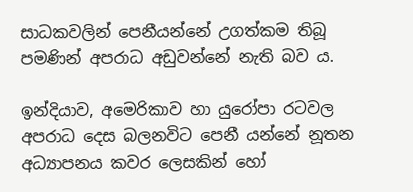සාධකවලින් පෙනීයන්නේ උගත්කම තිබූ පමණින් අපරාධ අඩුවන්නේ නැති බව ය.

ඉන්දියාව, අමෙරිකාව හා යුරෝපා රටවල අපරාධ දෙස බලනවිට පෙනී යන්නේ නූතන අධ්‍යාපනය කවර ලෙසකින් හෝ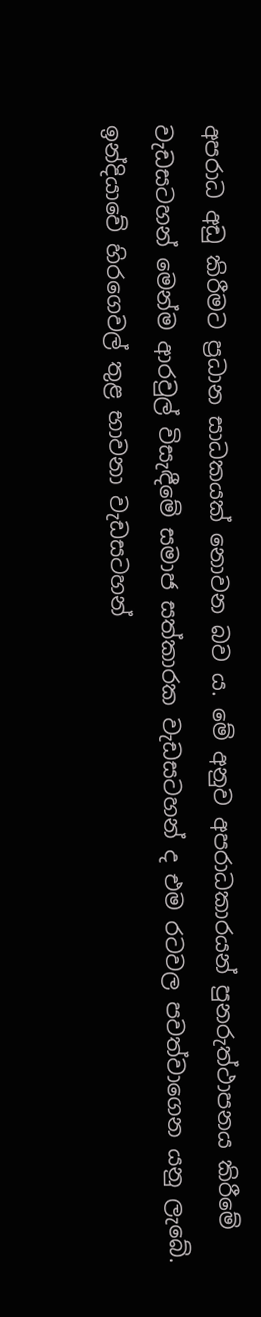අපරාධ අඩු කිරීමට ප්‍රධාන සාධකයක් නොවන බව ය. මේ අනුව අපරාධකාරයන් පුනරුත්ථාපනය කිරීමේ වැඩසටහන් මෙන්ම ආරවුල් විසැඳීමේ සමාජ සත්කාරක වැඩසටහන් ද ‍එම රටවල පවත්වාගෙන යනු ලැබේ. ඉන්දියාවේ හිරගෙවල් තුළ භාවනා වැඩසටහන්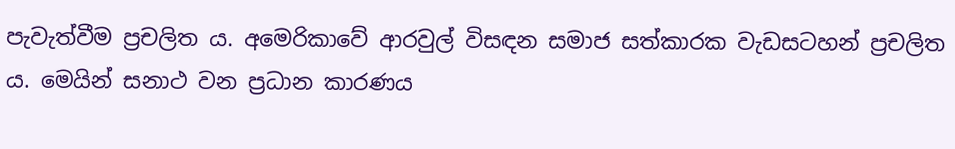පැවැත්වීම ප්‍රචලිත ය. අමෙරිකාවේ ආරවුල් විසඳන සමාජ සත්කාරක වැඩසටහන් ප්‍රචලිත ය. මෙයින් සනාථ වන ප්‍රධාන කාරණය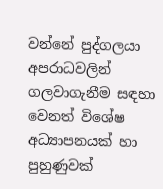වන්නේ පුද්ගලයා අපරාධවලින් ගලවාගැනීම සඳහා වෙනත් විශේෂ අධ්‍යාපනයක් හා පුහුණුවක්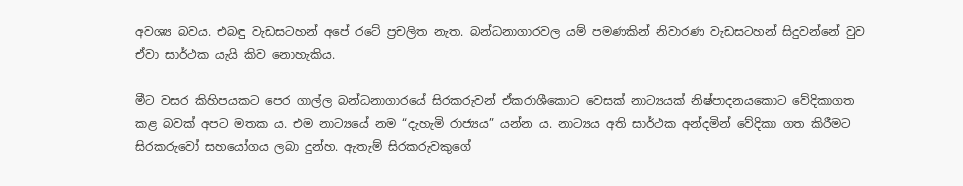අවශ්‍ය බවය. එබඳු වැඩසටහන් අපේ රටේ ප්‍රචලිත නැත. බන්ධනාගාරවල යම් පමණකින් නිවාරණ වැඩසටහන් සිදුවන්නේ වුව ඒවා සාර්ථක යැයි කිව නොහැකිය.

මීට වසර කිහිපයකට පෙර ගාල්ල බන්ධනාගාරයේ සිරකරුවන් ඒකරාශීකොට වෙසක් නාට්‍යයක් නිෂ්පාදනයකොට වේදිකාගත කළ බවක් අපට මතක ය. එම නාට්‍යයේ නම “දැහැමි රාජ්‍යය” යන්න ය. නාට්‍යය අති සාර්ථක අන්දමින් වේදිකා ගත කිරීමට සිරකරුවෝ සහයෝගය ලබා දුන්හ. ඇතැම් සිරකරුවකුගේ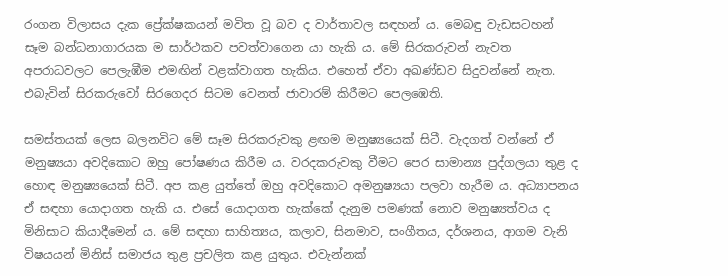රංගන විලාසය දැක ප්‍රේක්ෂකයන් මවිත වූ බව ද වාර්තාවල සඳහන් ය. මෙබඳු වැඩසටහන් සෑම බන්ධනාගාරයක ම සාර්ථකව පවත්වාගෙන යා ‍හැකි ය. මේ සිරකරුවන් නැවත අපරාධවලට පෙලැඹීම එමඟින් වළක්වාගත හැකිය. එහෙත් ඒවා අඛණ්ඩව සිදුවන්නේ නැත. එබැවින් සිරකරුවෝ සිරගෙදර සිටම වෙනත් ජාවාරම් කිරීමට පෙලඹෙති.

සමස්තයක් ලෙස බලනවිට මේ සෑම සිරකරුවකු ළඟම මනුෂ්‍යයෙක් සිටී. වැදගත් වන්නේ ඒ මනුෂ්‍යයා අවදිකොට ඔහු පෝෂණය කිරීම ය. වරදකරුවකු වීමට පෙර සාමාන්‍ය පුද්ගලයා තුළ ද හොඳ මනුෂ්‍යයෙක් සිටී. අප කළ යුත්තේ ඔහු අවදිකොට අමනුෂ්‍යයා පලවා හැරීම ය. අධ්‍යාපනය ඒ සඳහා යොදාගත හැකි ය. එසේ යොදාගත හැක්කේ දැනුම පමණක් නොව මනුෂ්‍යත්වය ද මිනිසාට කියාදීමෙන් ය. මේ සඳහා සාහිත්‍යය, කලාව, සිනමාව, සංගීතය, දර්ශනය, ආගම වැනි විෂයයන් මිනිස් සමාජය තුළ ප්‍රචලිත කළ යුතුය. එවැන්නක්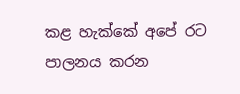කළ හැක්කේ අපේ රට පාලනය කරන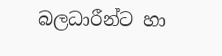බලධාරීන්ට හා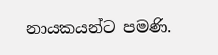නායකයන්ට පමණි.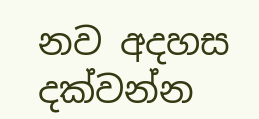නව අදහස දක්වන්න